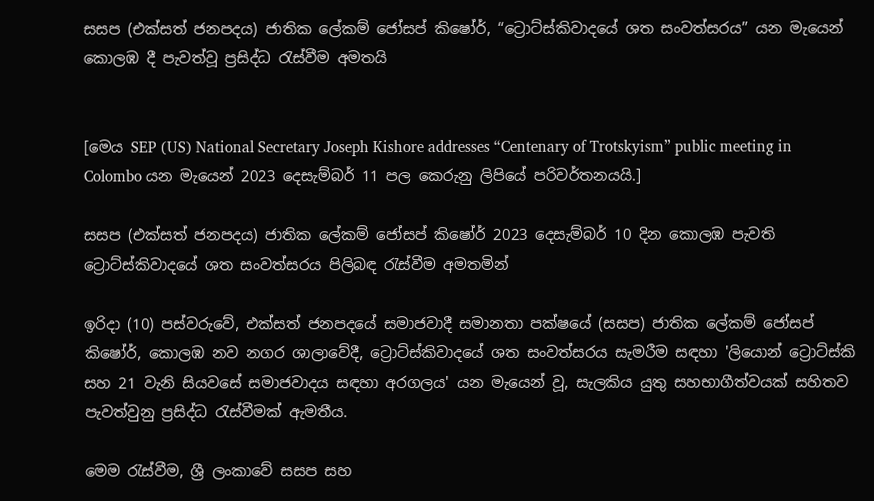සසප (එක්සත් ජනපදය) ජාතික ලේකම් ජෝසප් කිෂෝර්, “ට්‍රොට්ස්කිවාදයේ ශත සංවත්සරය” යන මැයෙන් කොලඹ දී පැවත්වූ ප්‍රසිද්ධ රැස්වීම අමතයි


[මෙය SEP (US) National Secretary Joseph Kishore addresses “Centenary of Trotskyism” public meeting in Colombo යන මැයෙන් 2023 දෙසැම්බර් 11 පල කෙරුනු ලිපියේ පරිවර්තනයයි.]

සසප (එක්සත් ජනපදය) ජාතික ලේකම් ජෝසප් කිෂෝර් 2023 දෙසැම්බර් 10 දින කොලඹ පැවති ට්‍රොට්ස්කිවාදයේ ශත සංවත්සරය පිලිබඳ රැස්වීම අමතමින්

ඉරිදා (10) පස්වරුවේ, එක්සත් ජනපදයේ සමාජවාදී සමානතා පක්ෂයේ (සසප) ජාතික ලේකම් ජෝසප් කිෂෝර්, කොලඹ නව නගර ශාලාවේදී, ට්‍රොට්ස්කිවාදයේ ශත සංවත්සරය සැමරීම සඳහා 'ලියොන් ට්‍රොට්ස්කි සහ 21 වැනි සියවසේ සමාජවාදය සඳහා අරගලය' යන මැයෙන් වූ, සැලකිය යුතු සහභාගීත්වයක් සහිතව පැවත්වුනු ප්‍රසිද්ධ රැස්වීමක් ඇමතීය.

මෙම රැස්වීම, ශ්‍රී ලංකාවේ සසප සහ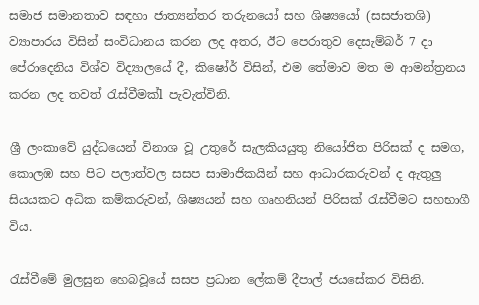සමාජ සමානතාව සඳහා ජාත්‍යන්තර තරුනයෝ සහ ශිෂ්‍යයෝ (සසජාතශි) ව්‍යාපාරය විසින් සංවිධානය කරන ලද අතර, ඊට පෙරාතුව දෙසැම්බර් 7 දා පේරාදෙනිය විශ්ව විද්‍යාලයේ දී, කිෂෝර් විසින්, එම තේමාව මත ම ආමන්ත්‍රනය කරන ලද තවත් රැස්වීමක්l පැවැත්විනි.

ශ්‍රී ලංකාවේ යුද්ධයෙන් විනාශ වූ උතුරේ සැලකියයුතු නියෝජිත පිරිසක් ද සමග, කොලඹ සහ පිට පලාත්වල සසප සාමාජිකයින් සහ ආධාරකරුවන් ද ඇතුලු සියයකට අධික කම්කරුවන්, ශිෂ්‍යයන් සහ ගෘහනියන් පිරිසක් රැස්වීමට සහභාගී විය.

රැස්වීමේ මුලසුන හෙබවූයේ සසප ප්‍රධාන ලේකම් දීපාල් ජයසේකර විසිනි.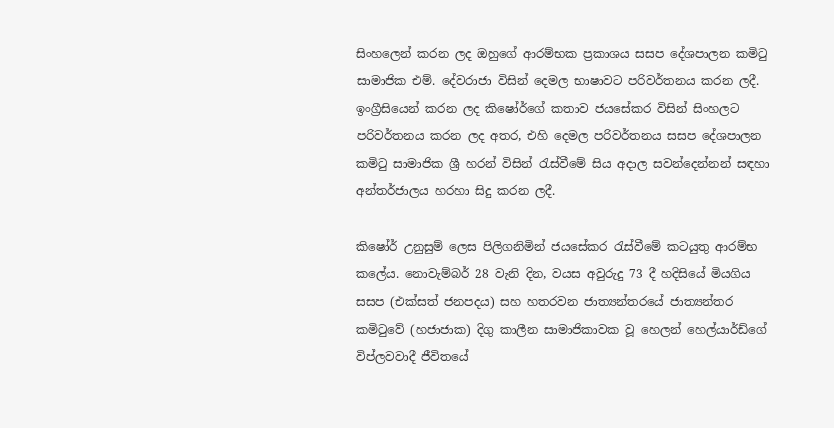සිංහලෙන් කරන ලද ඔහුගේ ආරම්භක ප්‍රකාශය සසප දේශපාලන කමිටු සාමාජික එම්. දේවරාජා විසින් දෙමල භාෂාවට පරිවර්තනය කරන ලදී. ඉංග්‍රීසියෙන් කරන ලද කිෂෝර්ගේ කතාව ජයසේකර විසින් සිංහලට පරිවර්තනය කරන ලද අතර, එහි දෙමල පරිවර්තනය සසප දේශපාලන කමිටු සාමාජික ශ්‍රී හරන් විසින් රැස්වීමේ සිය අදාල සවන්දෙන්නන් සඳහා අන්‍තර්ජාලය හරහා සිදු කරන ලදී.

කිෂෝර් උනුසුම් ලෙස පිලිගනිමින් ජයසේකර රැස්වීමේ කටයුතු ආරම්භ කලේය. නොවැම්බර් 28 වැනි දින, වයස අවුරුදු 73 දී හදිසියේ මියගිය සසප (එක්සත් ජනපදය) සහ හතරවන ජාත්‍යන්තරයේ ජාත්‍යන්තර කමිටුවේ (හජාජාක) දිගු කාලීන සාමාජිකාවක වූ හෙලන් හෙල්යාර්ඩ්ගේ විප්ලවවාදී ජීවිතයේ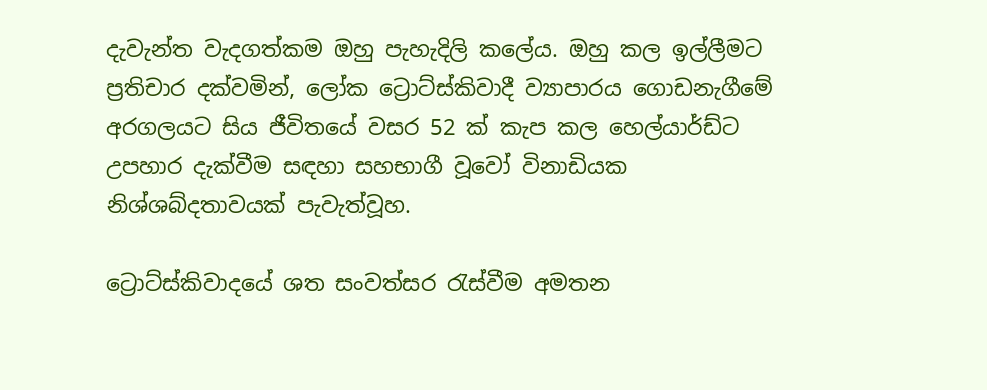දැවැන්ත වැදගත්කම ඔහු පැහැදිලි කලේය. ඔහු කල ඉල්ලීමට ප්‍රතිචාර දක්වමින්, ලෝක ට්‍රොට්ස්කිවාදී ව්‍යාපාරය ගොඩනැගීමේ අරගලයට සිය ජීවිතයේ වසර 52 ක් කැප කල හෙල්යාර්ඩ්ට උපහාර දැක්වීම සඳහා සහභාගී වූවෝ විනාඩියක නිශ්ශබ්දතාවයක් පැවැත්වූහ.

ට්‍රොට්ස්කිවාදයේ ශත සංවත්සර රැස්වීම අමතන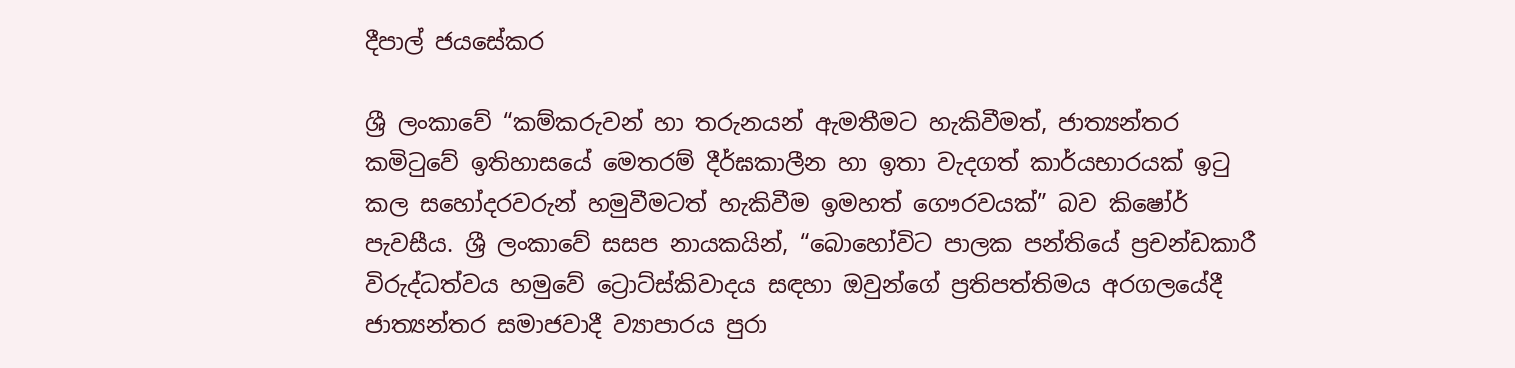දීපාල් ජයසේකර

ශ්‍රී ලංකාවේ “කම්කරුවන් හා තරුනයන් ඇමතීමට හැකිවීමත්, ජාත්‍යන්තර කමිටුවේ ඉතිහාසයේ මෙතරම් දීර්ඝකාලීන හා ඉතා වැදගත් කාර්යභාරයක් ඉටු කල සහෝදරවරුන් හමුවීමටත් හැකිවීම ඉමහත් ගෞරවයක්” බව කිෂෝර් පැවසීය. ශ්‍රී ලංකාවේ සසප නායකයින්, “බොහෝවිට පාලක පන්තියේ ප්‍රචන්ඩකාරී විරුද්ධත්වය හමුවේ ට්‍රොට්ස්කිවාදය සඳහා ඔවුන්ගේ ප්‍රතිපත්තිමය අරගලයේදී ජාත්‍යන්තර සමාජවාදී ව්‍යාපාරය පුරා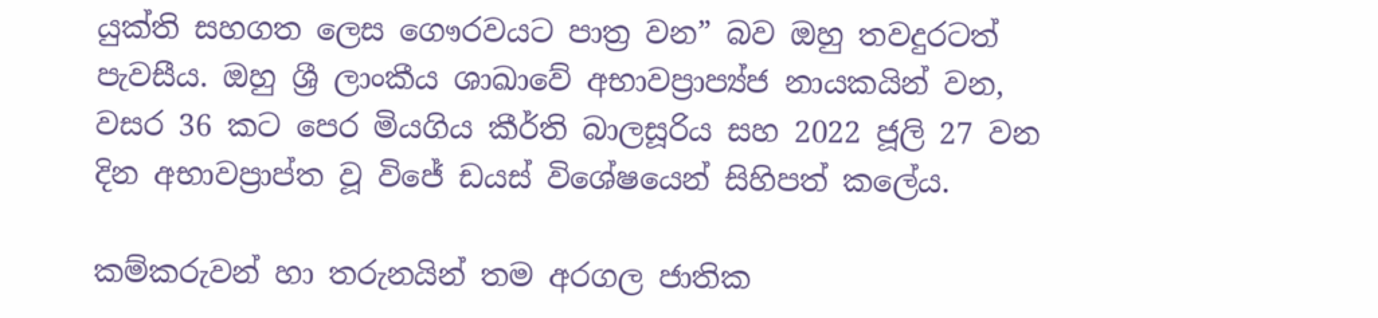යුක්ති සහගත ලෙස ගෞරවයට පාත්‍ර වන” බව ඔහු තවදුරටත් පැවසීය. ඔහු ශ්‍රී ලාංකීය ශාඛාවේ අභාවප්‍රාප්‍ය්ජ නායකයින් වන, වසර 36 කට පෙර මියගිය කීර්ති බාලසූරිය සහ 2022 ජූලි 27 වන දින අභාවප්‍රාප්ත වූ විජේ ඩයස් විශේෂයෙන් සිහිපත් කලේය.

කම්කරුවන් හා තරුනයින් තම අරගල ජාතික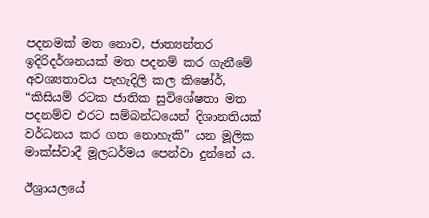පදනමක් මත නොව, ජාත්‍යන්තර ඉදිරිදර්ශනයක් මත පදනම් කර ගැනීමේ අවශ්‍යතාවය පැහැදිලි කල කිෂෝර්, “කිසියම් රටක ජාතික සුවිශේෂතා මත පදනම්ව එරට සම්බන්ධයෙන් දිශානතියක් වර්ධනය කර ගත නොහැකි” යන මූලික මාක්ස්වාදී මූලධර්මය පෙන්වා දුන්නේ ය.

ඊශ්‍රායලයේ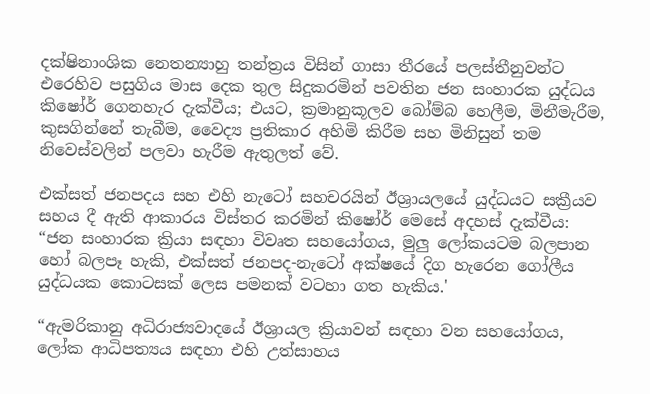දක්ෂිනාංශික නෙතන්‍යාහු තන්ත්‍රය විසින් ගාසා තීරයේ පලස්තීනුවන්ට එරෙහිව පසුගිය මාස දෙක තුල සිදුකරමින් පවතින ජන සංහාරක යුද්ධය කිෂෝර් ගෙනහැර දැක්වීය; එයට, ක්‍රමානුකූලව බෝම්බ හෙලීම, මිනීමැරීම, කුසගින්නේ තැබීම, වෛද්‍ය ප්‍රතිකාර අහිමි කිරීම සහ මිනිසුන් තම නිවෙස්වලින් පලවා හැරීම ඇතුලත් වේ.

එක්සත් ජනපදය සහ එහි නැටෝ සහචරයින් ඊශ්‍රායලයේ යුද්ධයට සක්‍රීයව සහය දී ඇති ආකාරය විස්තර කරමින් කිෂෝර් මෙසේ අදහස් දැක්වීය: “ජන සංහාරක ක්‍රියා සඳහා විවෘත සහයෝගය, මුලු ලෝකයටම බලපාන හෝ බලපෑ හැකි, එක්සත් ජනපද-නැටෝ අක්ෂයේ දිග හැරෙන ගෝලීය යුද්ධයක කොටසක් ලෙස පමනක් වටහා ගත හැකිය.'

“ඇමරිකානු අධිරාජ්‍යවාදයේ ඊශ්‍රායල ක්‍රියාවන් සඳහා වන සහයෝගය, ලෝක ආධිපත්‍යය සඳහා එහි උත්සාහය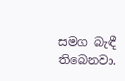සමග බැඳී තිබෙනවා.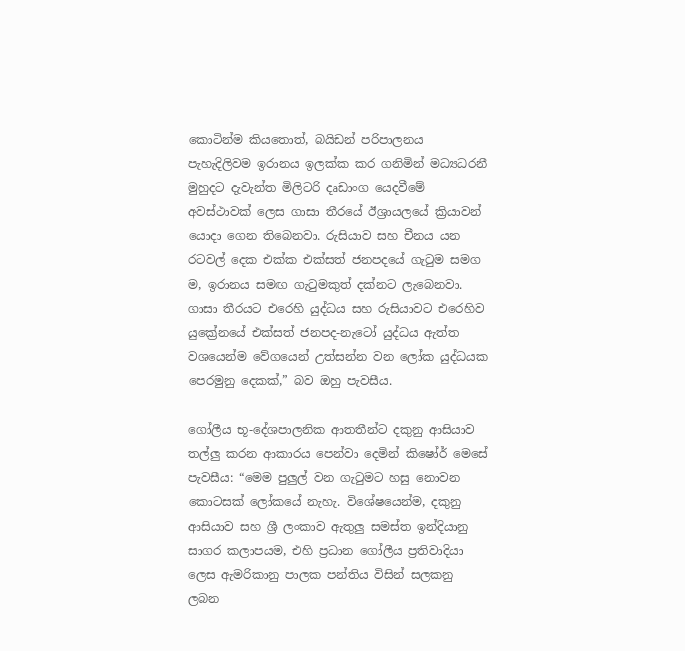කොටින්ම කියතොත්, බයිඩන් පරිපාලනය පැහැදිලිවම ඉරානය ඉලක්ක කර ගනිමින් මධ්‍යධරනී මුහුදට දැවැන්ත මිලිටරි දෘඩාංග යෙදවීමේ අවස්ථාවක් ලෙස ගාසා තීරයේ ඊශ්‍රායලයේ ක්‍රියාවන් යොදා ගෙන තිබෙනවා. රුසියාව සහ චීනය යන රටවල් දෙක එක්ක එක්සත් ජනපදයේ ගැටුම සමග ම, ඉරානය සමඟ ගැටුමකුත් දක්නට ලැබෙනවා. ගාසා තීරයට එරෙහි යුද්ධය සහ රුසියාවට එරෙහිව යුක්‍රේනයේ එක්සත් ජනපද-නැටෝ යුද්ධය ඇත්ත වශයෙන්ම වේගයෙන් උත්සන්න වන ලෝක යුද්ධයක පෙරමුනු දෙකක්,” බව ඔහු පැවසීය.

ගෝලීය භූ-දේශපාලනික ආතතීන්ට දකුනු ආසියාව තල්ලු කරන ආකාරය පෙන්වා දෙමින් කිෂෝර් මෙසේ පැවසීය: “මෙම පුලුල් වන ගැටුමට හසු නොවන කොටසක් ලෝකයේ නැහැ. විශේෂයෙන්ම, දකුනු ආසියාව සහ ශ්‍රී ලංකාව ඇතුලු සමස්ත ඉන්දියානු සාගර කලාපයම, එහි ප්‍රධාන ගෝලීය ප්‍රතිවාදියා ලෙස ඇමරිකානු පාලක පන්තිය විසින් සලකනු ලබන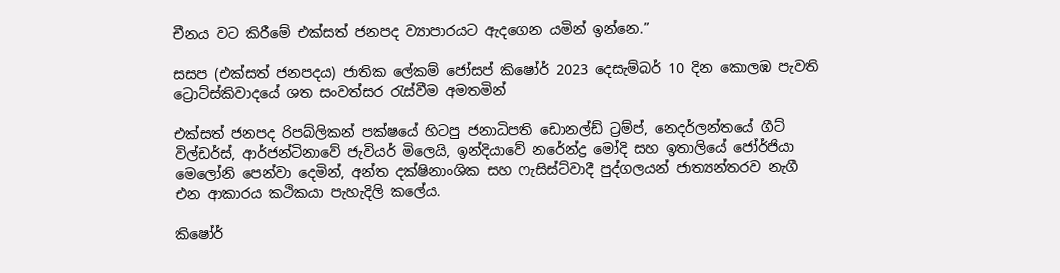චීනය වට කිරීමේ එක්සත් ජනපද ව්‍යාපාරයට ඇදගෙන යමින් ඉන්නෙ.”

සසප (එක්සත් ජනපදය) ජාතික ලේකම් ජෝසප් කිෂෝර් 2023 දෙසැම්බර් 10 දින කොලඹ පැවති ට්‍රොට්ස්කිවාදයේ ශත සංවත්සර රැස්වීම අමතමින්

එක්සත් ජනපද රිපබ්ලිකන් පක්ෂයේ හිටපු ජනාධිපති ඩොනල්ඩ් ට්‍රම්ප්, නෙදර්ලන්තයේ ගීට් විල්ඩර්ස්, ආර්ජන්ටිනාවේ ජැවියර් මිලෙයි, ඉන්දියාවේ නරේන්ද්‍ර මෝදි සහ ඉතාලියේ ජෝර්ජියා මෙලෝනි පෙන්වා දෙමින්, අන්ත දක්ෂිනාංශික සහ ෆැසිස්ට්වාදී පුද්ගලයන් ජාත්‍යන්තරව නැගී එන ආකාරය කථිකයා පැහැදිලි කලේය.

කිෂෝර්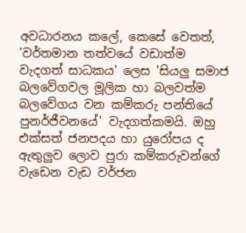අවධාරනය කලේ, කෙසේ වෙතත්, 'වර්තමාන තත්වයේ වඩාත්ම වැදගත් සාධකය' ලෙස 'සියලු සමාජ බලවේගවල මූලික හා බලවත්ම බලවේගය වන කම්කරු පන්තියේ පුනර්ජීවනයේ' වැදගත්කමයි. ඔහු එක්සත් ජනපදය හා යුරෝපය ද ඇතුලුව ලොව පුරා කම්කරුවන්ගේ වැඩෙන වැඩ වර්ජන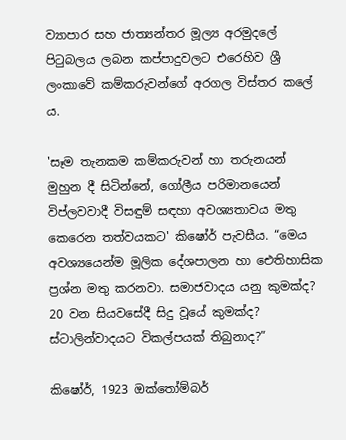ව්‍යාපාර සහ ජාත්‍යන්තර මූල්‍ය අරමුදලේ පිටුබලය ලබන කප්පාදුවලට එරෙහිව ශ්‍රී ලංකාවේ කම්කරුවන්ගේ අරගල විස්තර කලේ ය.

'සෑම තැනකම කම්කරුවන් හා තරුනයන් මුහුන දී සිටින්නේ, ගෝලීය පරිමානයෙන් විප්ලවවාදී විසඳුම් සඳහා අවශ්‍යතාවය මතු කෙරෙන තත්වයකට' කිෂෝර් පැවසීය. “මෙය අවශ්‍යයෙන්ම මූලික දේශපාලන හා ඓතිහාසික ප්‍රශ්න මතු කරනවා. සමාජවාදය යනු කුමක්ද? 20 වන සියවසේදී සිදු වූයේ කුමක්ද? ස්ටාලින්වාදයට විකල්පයක් තිබුනාද?”

කිෂෝර්, 1923 ඔක්තෝම්බර්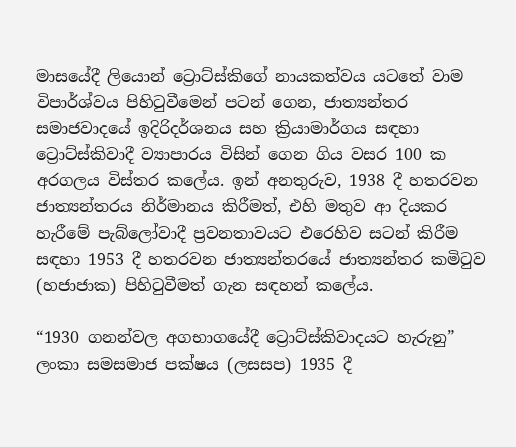මාසයේදී ලියොන් ට්‍රොට්ස්කිගේ නායකත්වය යටතේ වාම විපාර්ශ්වය පිහිටුවීමෙන් පටන් ගෙන, ජාත්‍යන්තර සමාජවාදයේ ඉදිරිදර්ශනය සහ ක්‍රියාමාර්ගය සඳහා ට්‍රොට්ස්කිවාදී ව්‍යාපාරය විසින් ගෙන ගිය වසර 100 ක අරගලය විස්තර කලේය. ඉන් අනතුරුව, 1938 දී හතරවන ජාත්‍යන්තරය නිර්මානය කිරීමත්, එහි මතුව ආ දියකර හැරීමේ පැබ්ලෝවාදී ප්‍රවනතාවයට එරෙහිව සටන් කිරීම සඳහා 1953 දී හතරවන ජාත්‍යන්තරයේ ජාත්‍යන්තර කමිටුව (හජාජාක) පිහිටුවීමත් ගැන සඳහන් කලේය.

“1930 ගනන්වල අගභාගයේදී ට්‍රොට්ස්කිවාදයට හැරුනු” ලංකා සමසමාජ පක්ෂය (ලසසප) 1935 දී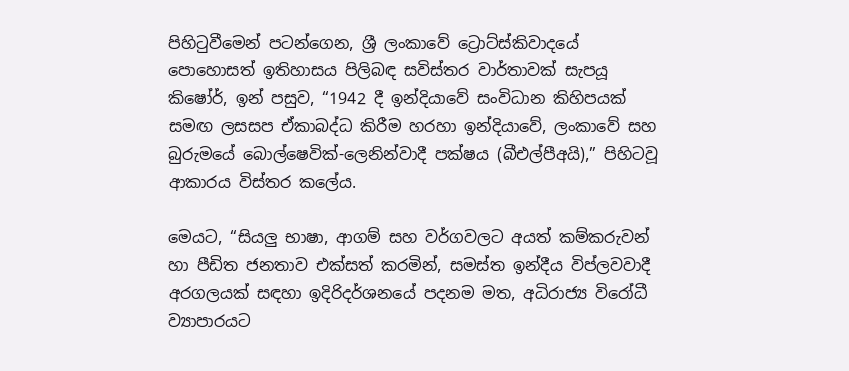පිහිටුවීමෙන් පටන්ගෙන, ශ්‍රී ලංකාවේ ට්‍රොට්ස්කිවාදයේ පොහොසත් ඉතිහාසය පිලිබඳ සවිස්තර වාර්තාවක් සැපයූ කිෂෝර්, ඉන් පසුව, “1942 දී ඉන්දියාවේ සංවිධාන කිහිපයක් සමඟ ලසසප ඒකාබද්ධ කිරීම හරහා ඉන්දියාවේ, ලංකාවේ සහ බුරුමයේ බොල්ෂෙවික්-ලෙනින්වාදී පක්ෂය (බීඑල්පීඅයි),” පිහිටවූ ආකාරය විස්තර කලේය.

මෙයට, “සියලු භාෂා, ආගම් සහ වර්ගවලට අයත් කම්කරුවන් හා පීඩිත ජනතාව එක්සත් කරමින්, සමස්ත ඉන්දීය විප්ලවවාදී අරගලයක් සඳහා ඉදිරිදර්ශනයේ පදනම මත, අධිරාජ්‍ය විරෝධී ව්‍යාපාරයට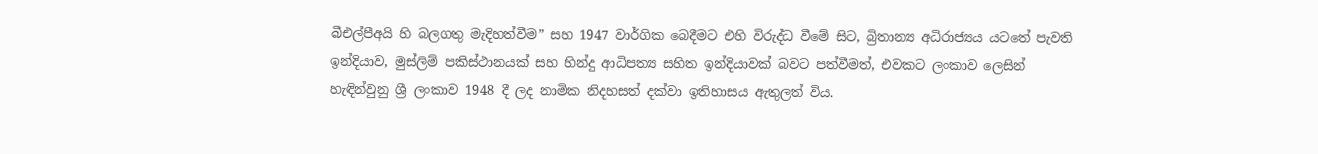බීඑල්පීඅයි හි බලගතු මැදිහත්වීම” සහ 1947 වාර්ගික බෙදීමට එහි විරුද්ධ වීමේ සිට, බ්‍රිතාන්‍ය අධිරාජ්‍යය යටතේ පැවති ඉන්දියාව, මුස්ලිම් පකිස්ථානයක් සහ හින්දු ආධිපත්‍ය සහිත ඉන්දියාවක් බවට පත්වීමත්, එවකට ලංකාව ලෙසින් හැඳින්වුනු ශ්‍රී ලංකාව 1948 දී ලද නාමික නිදහසත් දක්වා ඉතිහාසය ඇතුලත් විය.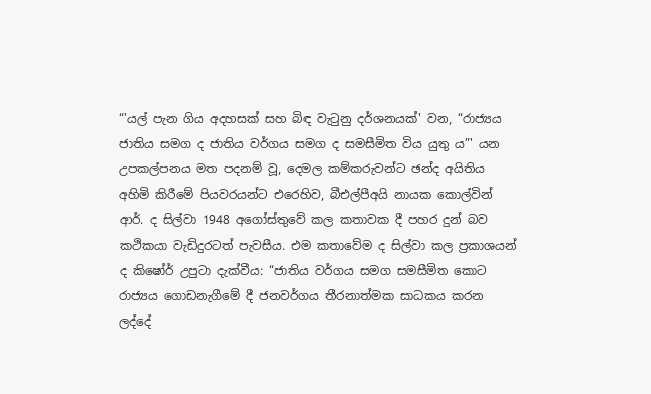“'යල් පැන ගිය අදහසක් සහ බිඳ වැටුනු දර්ශනයක්' වන, “රාජ්‍යය ජාතිය සමග ද ජාතිය වර්ගය සමග ද සමසීමිත විය යුතු ය”' යන උපකල්පනය මත පදනම් වූ, දෙමල කම්කරුවන්ට ඡන්ද අයිතිය අහිමි කිරීමේ පියවරයන්ට එරෙහිව, බීඑල්පීඅයි නායක කොල්වින් ආර්. ද සිල්වා 1948 අගෝස්තුවේ කල කතාවක දී පහර දුන් බව කථිකයා වැඩිදුරටත් පැවසීය. එම කතාවේම ද සිල්වා කල ප්‍රකාශයන් ද කිෂෝර් උපුටා දැක්වීය: “ජාතිය වර්ගය සමග සමසීමිත කොට රාජ්‍යය ගොඩනැගීමේ දී ජනවර්ගය තීරනාත්මක සාධකය කරන ලද්දේ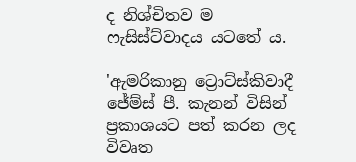ද නිශ්චිතව ම ෆැසිස්ට්වාදය යටතේ ය.

'ඇමරිකානු ට්‍රොට්ස්කිවාදී ජේම්ස් පී. කැනන් විසින් ප්‍රකාශයට පත් කරන ලද විවෘත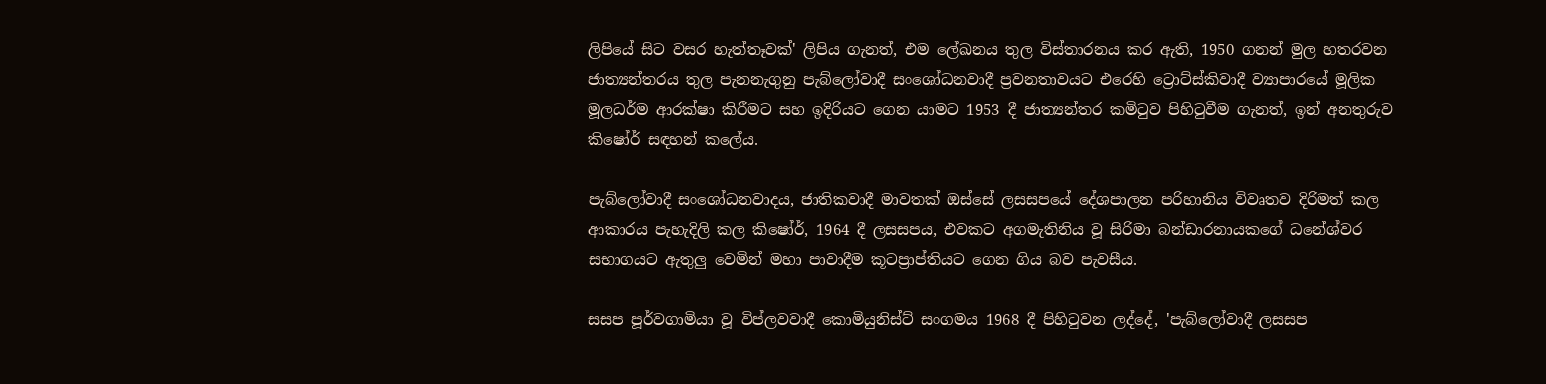ලිපියේ සිට වසර හැත්තෑවක්' ලිපිය ගැනත්, එම ලේඛනය තුල විස්තාරනය කර ඇති, 1950 ගනන් මුල හතරවන ජාත්‍යන්තරය තුල පැනනැගුනු පැබ්ලෝවාදී සංශෝධනවාදී ප්‍රවනතාවයට එරෙහි ට්‍රොට්ස්කිවාදී ව්‍යාපාරයේ මූලික මූලධර්ම ආරක්ෂා කිරීමට සහ ඉදිරියට ගෙන යාමට 1953 දී ජාත්‍යන්තර කමිටුව පිහිටුවීම ගැනත්, ඉන් අනතුරුව කිෂෝර් සඳහන් කලේය.

පැබ්ලෝවාදී සංශෝධනවාදය, ජාතිකවාදී මාවතක් ඔස්සේ ලසසපයේ දේශපාලන පරිහානිය විවෘතව දිරිමත් කල ආකාරය පැහැදිලි කල කිෂෝර්, 1964 දී ලසසපය, එවකට අගමැතිනිය වූ සිරිමා බන්ඩාරනායකගේ ධනේශ්වර සභාගයට ඇතුලු වෙමින් මහා පාවාදීම කූටප්‍රාප්තියට ගෙන ගිය බව පැවසීය.

සසප පූර්වගාමියා වූ විප්ලවවාදී කොමියුනිස්ට් සංගමය 1968 දී පිහිටුවන ලද්දේ, 'පැබ්ලෝවාදී ලසසප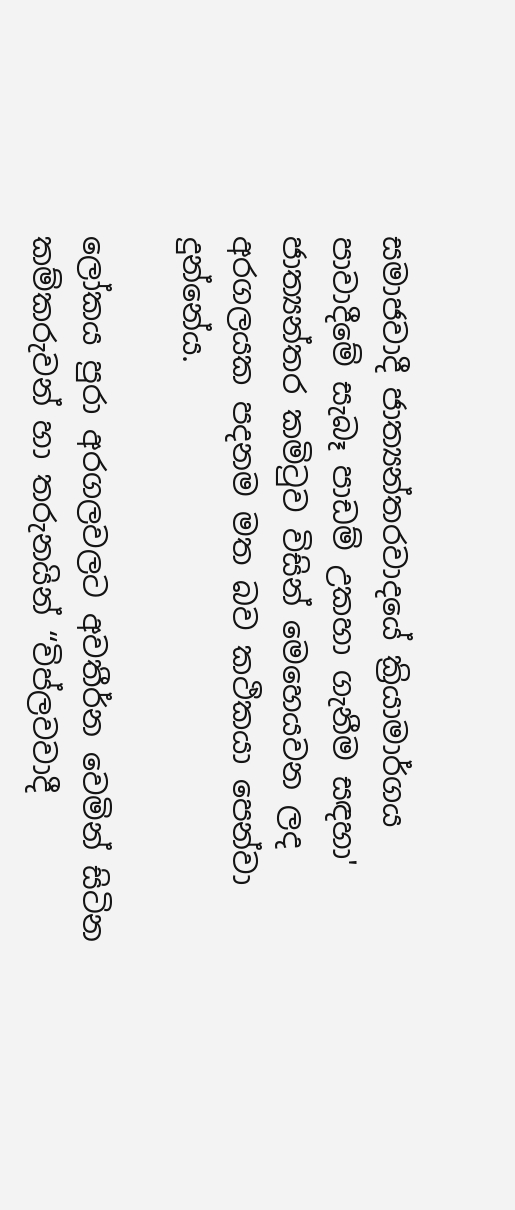සමාජවාදී ජාත්‍යන්තරවාදයේ ක්‍රියාමාර්ගය පාවාදීමේ සැබෑ පාඩම් උකහා ගැනීම සඳහා' ජාත්‍යන්තර කමිටුව විසින් මෙහෙයවන ලද අරගලයක පදනම මත බව කථිකයා පෙන්වා දුන්නේය.

ලෝකය පුරා අරගලවලට අවතීර්න වෙමින් සිටින කම්කරුවන් හා තරුනයින් “විප්ලවවාදී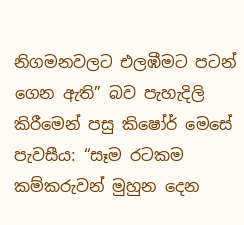නිගමනවලට එලඹීමට පටන් ගෙන ඇති” බව පැහැදිලි කිරීමෙන් පසු කිෂෝර් මෙසේ පැවසීය: “සෑම රටකම කම්කරුවන් මුහුන දෙන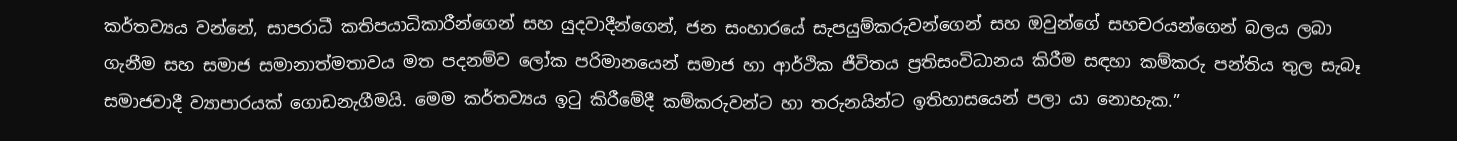කර්තව්‍යය වන්නේ, සාපරාධී කතිපයාධිකාරීන්ගෙන් සහ යුදවාදීන්ගෙන්, ජන සංහාරයේ සැපයුම්කරුවන්ගෙන් සහ ඔවුන්ගේ සහචරයන්ගෙන් බලය ලබා ගැනීම සහ සමාජ සමානාත්මතාවය මත පදනම්ව ලෝක පරිමානයෙන් සමාජ හා ආර්ථික ජීවිතය ප්‍රතිසංවිධානය කිරීම සඳහා කම්කරු පන්තිය තුල සැබෑ සමාජවාදී ව්‍යාපාරයක් ගොඩනැගීමයි. මෙම කර්තව්‍යය ඉටු කිරීමේදී කම්කරුවන්ට හා තරුනයින්ට ඉතිහාසයෙන් පලා යා නොහැක.”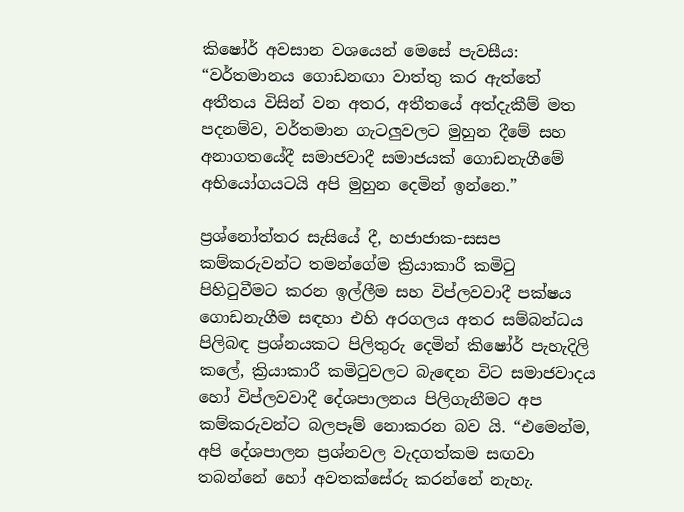කිෂෝර් අවසාන වශයෙන් මෙසේ පැවසීය: “වර්තමානය ගොඩනඟා වාත්තු කර ඇත්තේ අතීතය විසින් වන අතර, අතීතයේ අත්දැකීම් මත පදනම්ව, වර්තමාන ගැටලුවලට මුහුන දීමේ සහ අනාගතයේදී සමාජවාදී සමාජයක් ගොඩනැගීමේ අභියෝගයටයි අපි මුහුන දෙමින් ඉන්නෙ.”

ප්‍රශ්නෝත්තර සැසියේ දී, හජාජාක-සසප කම්කරුවන්ට තමන්ගේම ක්‍රියාකාරී කමිටු පිහිටුවීමට කරන ඉල්ලීම සහ විප්ලවවාදී පක්ෂය ගොඩනැගීම සඳහා එහි අරගලය අතර සම්බන්ධය පිලිබඳ ප්‍රශ්නයකට පිලිතුරු දෙමින් කිෂෝර් පැහැදිලි කලේ, ක්‍රියාකාරී කමිටුවලට බැඳෙන විට සමාජවාදය හෝ විප්ලවවාදී දේශපාලනය පිලිගැනීමට අප කම්කරුවන්ට බලපෑම් නොකරන බව යි. “එමෙන්ම, අපි දේශපාලන ප්‍රශ්නවල වැදගත්කම සඟවා තබන්නේ හෝ අවතක්සේරු කරන්නේ නැහැ.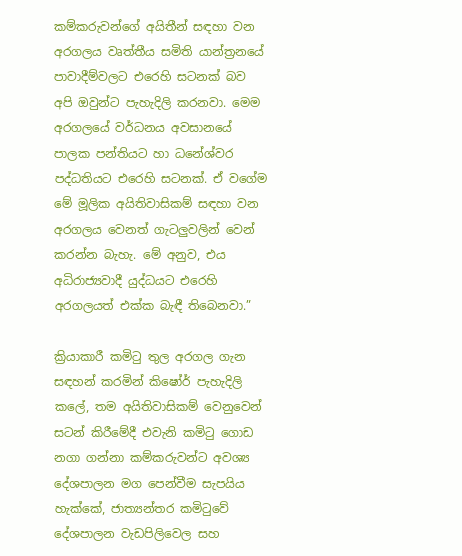කම්කරුවන්ගේ අයිතීන් සඳහා වන අරගලය වෘත්තීය සමිති යාන්ත්‍රනයේ පාවාදීම්වලට එරෙහි සටනක් බව අපි ඔවුන්ට පැහැදිලි කරනවා. මෙම අරගලයේ වර්ධනය අවසානයේ පාලක පන්තියට හා ධනේශ්වර පද්ධතියට එරෙහි සටනක්. ඒ වගේම මේ මූලික අයිතිවාසිකම් සඳහා වන අරගලය වෙනත් ගැටලුවලින් වෙන් කරන්න බැහැ. මේ අනුව, එය අධිරාජ්‍යවාදී යුද්ධයට එරෙහි අරගලයත් එක්ක බැඳී තිබෙනවා.”

ක්‍රියාකාරී කමිටු තුල අරගල ගැන සඳහන් කරමින් කිෂෝර් පැහැදිලි කලේ, තම අයිතිවාසිකම් වෙනුවෙන් සටන් කිරීමේදී එවැනි කමිටු ගොඩ නගා ගන්නා කම්කරුවන්ට අවශ්‍ය දේශපාලන මග පෙන්වීම සැපයිය හැක්කේ, ජාත්‍යන්තර කමිටුවේ දේශපාලන වැඩපිලිවෙල සහ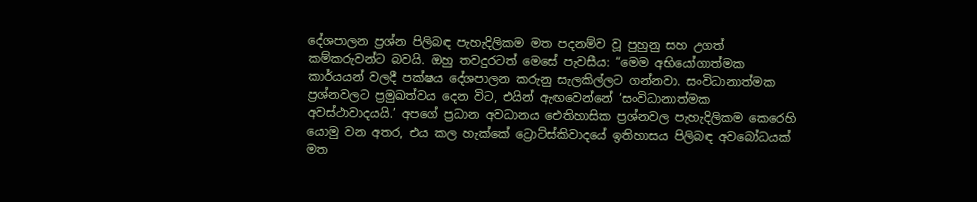දේශපාලන ප්‍රශ්න පිලිබඳ පැහැදිලිකම මත පදනම්ව වූ පුහුනු සහ උගත් කම්කරුවන්ට බවයි. ඔහු තවදුරටත් මෙසේ පැවසීය: “මෙම අභියෝගාත්මක කාර්යයන් වලදී පක්ෂය දේශපාලන කරුනු සැලකිල්ලට ගන්නවා. සංවිධානාත්මක ප්‍රශ්නවලට ප්‍රමුඛත්වය දෙන විට, එයින් ඇඟවෙන්නේ ‘සංවිධානාත්මක අවස්ථාවාදයයි.’ අපගේ ප්‍රධාන අවධානය ඓතිහාසික ප්‍රශ්නවල පැහැදිලිකම කෙරෙහි යොමු වන අතර, එය කල හැක්කේ ට්‍රොට්ස්කිවාදයේ ඉතිහාසය පිලිබඳ අවබෝධයක් මත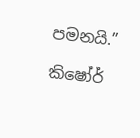පමනයි.”

කිෂෝර්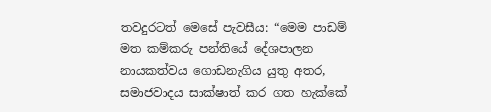තවදුරටත් මෙසේ පැවසීය: “මෙම පාඩම් මත කම්කරු පන්තියේ දේශපාලන නායකත්වය ගොඩනැගිය යුතු අතර, සමාජවාදය සාක්ෂාත් කර ගත හැක්කේ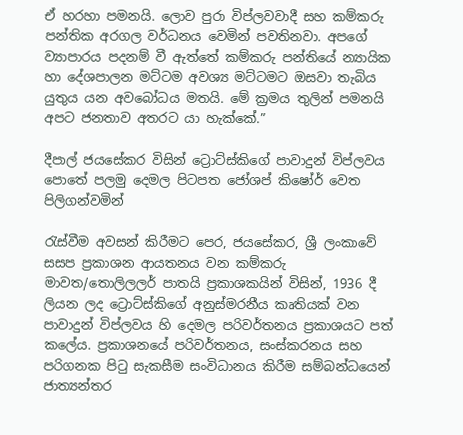ඒ හරහා පමනයි. ලොව පුරා විප්ලවවාදී සහ කම්කරු පන්තික අරගල වර්ධනය වෙමින් පවතිනවා. අපගේ ව්‍යාපාරය පදනම් වී ඇත්තේ කම්කරු පන්තියේ න්‍යායික හා දේශපාලන මට්ටම අවශ්‍ය මට්ටමට ඔසවා තැබිය යුතුය යන අවබෝධය මතයි. මේ ක්‍රමය තුලින් පමනයි අපට ජනතාව අතරට යා හැක්කේ.”

දීපාල් ජයසේකර විසින් ට්‍රොට්ස්කිගේ පාවාදුන් විප්ලවය පොතේ පලමු දෙමල පිටපත ජෝශප් කිෂෝර් වෙත පිලිගන්වමින්

රැස්වීම අවසන් කිරීමට පෙර, ජයසේකර, ශ්‍රී ලංකාවේ සසප ප්‍රකාශන ආයතනය වන කම්කරු මාවත/තොලිලලර් පාතයි ප්‍රකාශකයින් විසින්, 1936 දී ලියන ලද ට්‍රොට්ස්කිගේ අනුස්මරනීය කෘතියක් වන පාවාදුන් විප්ලවය හි දෙමල පරිවර්තනය ප්‍රකාශයට පත් කලේය. ප්‍රකාශනයේ පරිවර්තනය, සංස්කරනය සහ පරිගනක පිටු සැකසීම සංවිධානය කිරීම සම්බන්ධයෙන් ජාත්‍යන්තර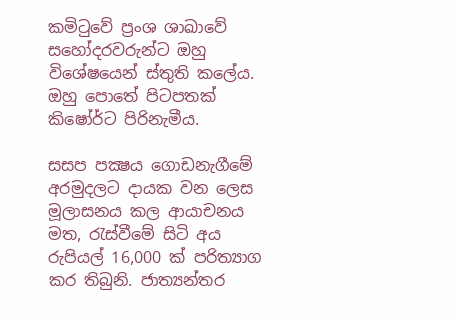කමිටුවේ ප්‍රංශ ශාඛාවේ සහෝදරවරුන්ට ඔහු විශේෂයෙන් ස්තුති කලේය. ඔහු පොතේ පිටපතක් කිෂෝර්ට පිරිනැමීය.

සසප පක්‍ෂය ගොඩනැගීමේ අරමුදලට දායක වන ලෙස මූලාසනය කල ආයාචනය මත, රැස්වීමේ සිටි අය රුපියල් 16,000 ක් පරිත්‍යාග කර තිබුනි. ජාත්‍යන්තර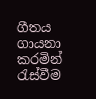ගීතය ගායනා කරමින් රැස්වීම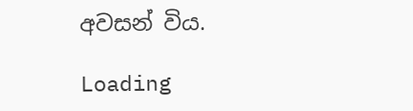අවසන් විය.

Loading